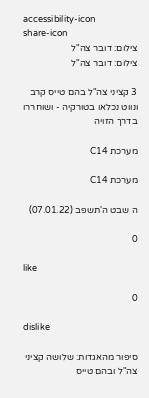accessibility-icon
share-icon
צילום: דובר צה"ל
צילום: דובר צה"ל

3 קציני צה"ל בהם טייס קרב ונווט נכלאו בטורקיה - ושוחררו בדרך הזויה

מערכת C14

מערכת C14

ה שבט ה'תשפב (07.01.22)

0

like

0

dislike

סיפור מהאגדות: שלושה קציני צה"ל ובהם טייס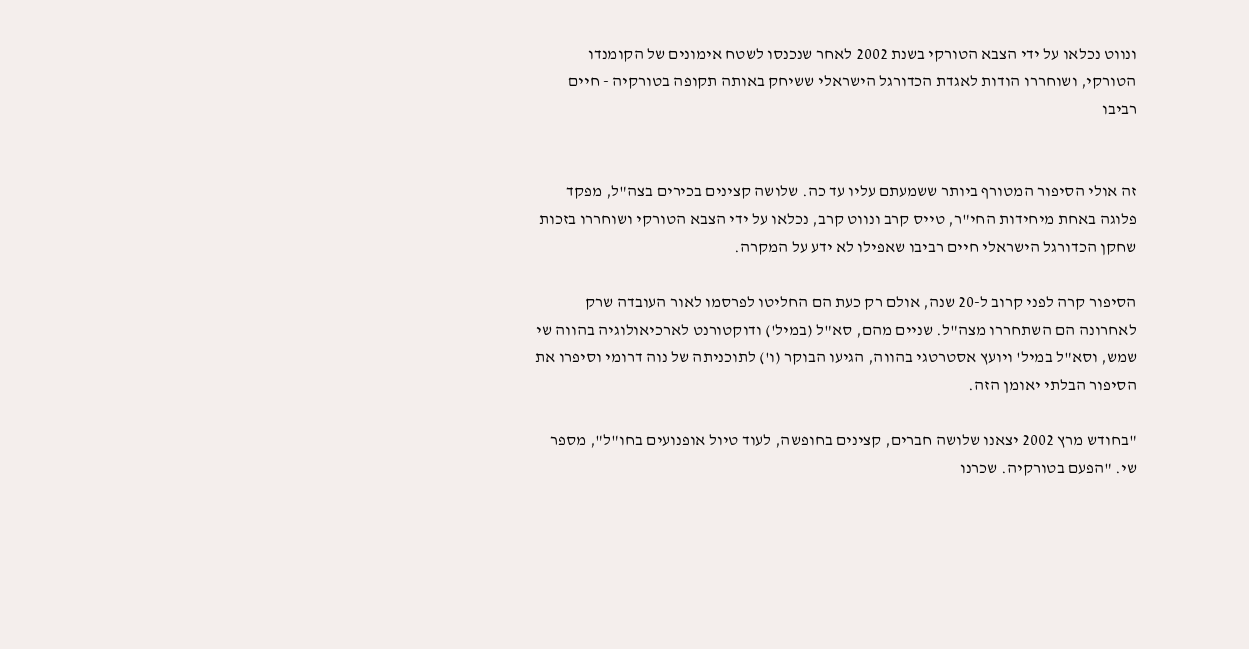ונווט נכלאו על ידי הצבא הטורקי בשנת 2002 לאחר שנכנסו לשטח אימונים של הקומנדו הטורקי, ושוחררו הודות לאגדת הכדורגל הישראלי ששיחק באותה תקופה בטורקיה - חיים רביבו


זה אולי הסיפור המטורף ביותר ששמעתם עליו עד כה. שלושה קצינים בכירים בצה"ל, מפקד פלוגה באחת מיחידות החי"ר, טייס קרב ונווט קרב, נכלאו על ידי הצבא הטורקי ושוחררו בזכות שחקן הכדורגל הישראלי חיים רביבו שאפילו לא ידע על המקרה.

הסיפור קרה לפני קרוב ל-20 שנה, אולם רק כעת הם החליטו לפרסמו לאור העובדה שרק לאחרונה הם השתחררו מצה"ל. שניים מהם, סא"ל (במיל') ודוקטורנט לארכיאולוגיה בהווה שי שמש, וסא"ל במיל' ויועץ אסטרטגי בהווה, הגיעו הבוקר (ו') לתוכניתה של נוה דרומי וסיפרו את הסיפור הבלתי יאומן הזה.

"בחודש מרץ 2002 יצאנו שלושה חברים, קצינים בחופשה, לעוד טיול אופנועים בחו"ל", מספר שי. "הפעם בטורקיה. שכרנו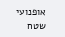אופנועי שטח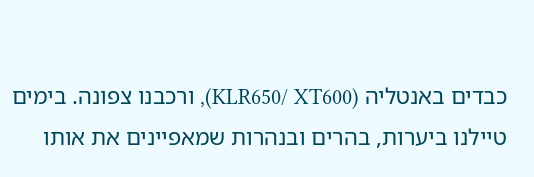כבדים באנטליה (KLR650/ XT600), ורכבנו צפונה. בימים טיילנו ביערות, בהרים ובנהרות שמאפיינים את אותו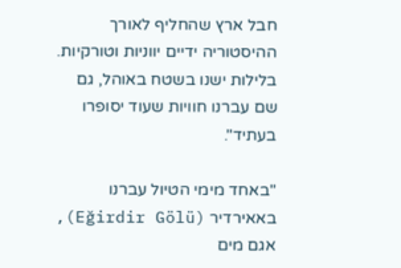חבל ארץ שהחליף לאורך ההיסטוריה ידיים יווניות וטורקיות. בלילות ישנו בשטח באוהל, גם שם עברנו חוויות שעוד יסופרו בעתיד".

"באחד מימי הטיול עברנו באאירדיר (Eğirdir Gölü), אגם מים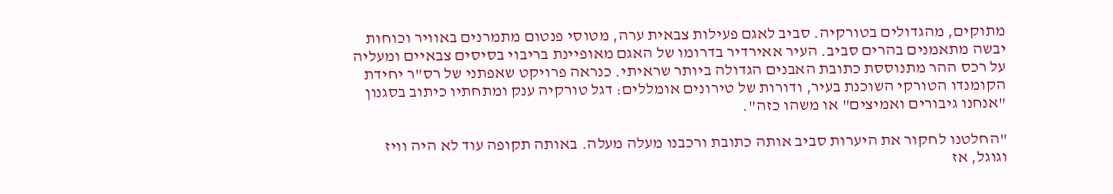מתוקים, מהגדולים בטורקיה. סביב לאגם פעילות צבאית ערה, מטוסי פנטום מתמרנים באוויר וכוחות יבשה מתאמנים בהרים סביב. העיר אאירדיר בדרומו של האגם מאופיינת בריבוי בסיסים צבאיים ומעליה על רכס ההר מתנוססת כתובת האבנים הגדולה ביותר שראיתי. כנראה פרויקט שאפתני של רס"ר יחידת הקומנדו הטורקי השוכנת בעיר, ודורות של טירונים אומללים: דגל טורקיה ענק ומתחתיו כיתוב בסגנון "אנחנו גיבורים ואמיצים" או משהו כזה".

"החלטנו לחקור את היערות סביב אותה כתובת ורכבנו מעלה מעלה. באותה תקופה עוד לא היה וויז וגוגל, אז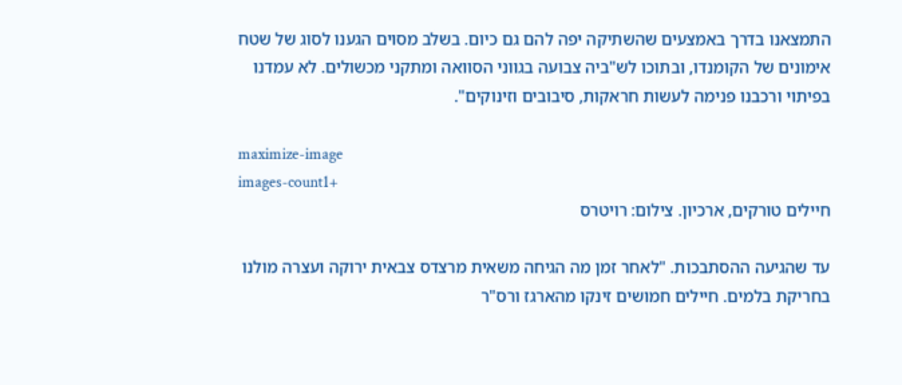התמצאנו בדרך באמצעים שהשתיקה יפה להם גם כיום. בשלב מסוים הגענו לסוג של שטח אימונים של הקומנדו, ובתוכו לש"ביה צבועה בגווני הסוואה ומתקני מכשולים. לא עמדנו בפיתוי ורכבנו פנימה לעשות חראקות, סיבובים וזינוקים".

maximize-image
images-count1+
חיילים טורקים, ארכיון. צילום: רויטרס

עד שהגיעה ההסתבכות. "לאחר זמן מה הגיחה משאית מרצדס צבאית ירוקה ועצרה מולנו בחריקת בלמים. חיילים חמושים זינקו מהארגז ורס"ר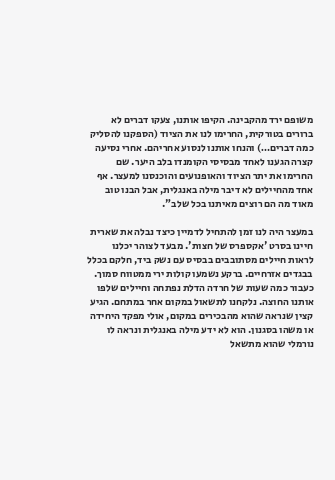משופם ירד מהקבינה. הקיפו אותנו, צעקו דברים לא ברורים בטורקית, החרימו לנו את הציוד (הספקנו להסליק כמה דברים…) והנחו אותנו לנסוע אחריהם. אחרי נסיעה קצרה הגענו לאחד מבסיסי הקומנדו בלב היער. שם החרימו את יתר הציוד והאופנועים והוכנסנו למעצר. אף אחד מהחיילים לא דיבר מילה באנגלית, אבל הבנו טוב מאוד מה הם רוצים מאיתנו בכל שלב".

במעצר היה לנו זמן להתחיל לדמיין כיצד נבלה את שארית חיינו בסרט 'אקספרס של חצות'. מבעד לצוהר יכלנו לראות חיילים מסתובבים בבסיס עם נשק ביד, חלקם בכלל בבגדים אזרחיים. ברקע נשמעו קולות ירי ממטווח סמוך. כעבור כמה שעות של חרדה הדלת נפתחה וחיילים שלפו אותנו החוצה. נלקחנו לתשאול במקום אחר במתחם. הגיע קצין שנראה שהוא מהבכירים במקום, אולי מפקד היחידה או משהו בסגנון. הוא לא ידע מילה באנגלית ונראה לו נורמלי שהוא מתשאל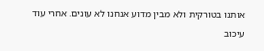אותנו בטורקית ולא מבין מדוע אנחנו לא עונים. אחרי עוד עיכוב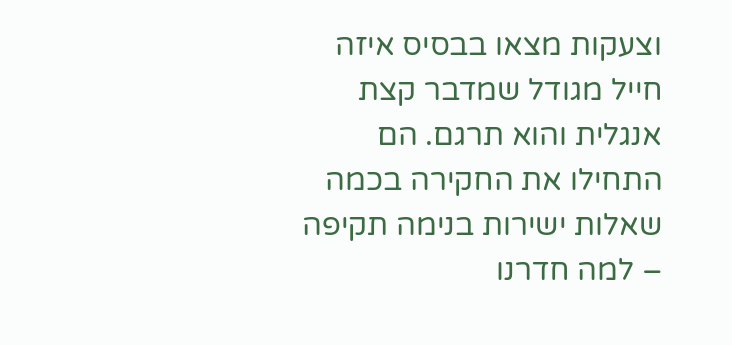וצעקות מצאו בבסיס איזה חייל מגודל שמדבר קצת אנגלית והוא תרגם. הם התחילו את החקירה בכמה שאלות ישירות בנימה תקיפה – למה חדרנו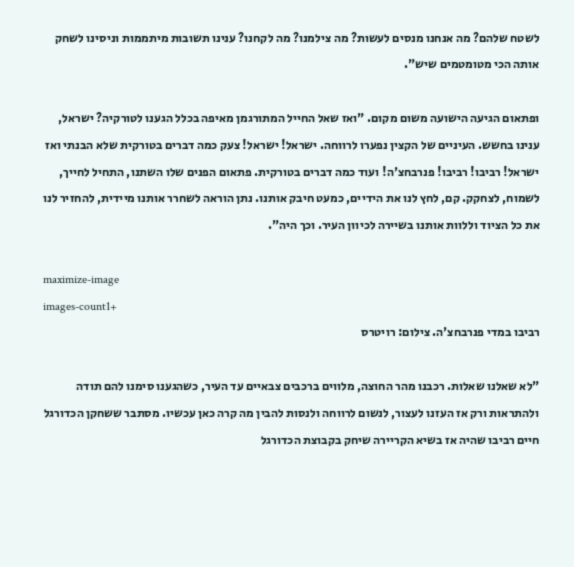לשטח שלהם? מה אנחנו מנסים לעשות? מה צילמנו? מה לקחנו? ענינו תשובות מיתממות וניסינו לשחק אותה הכי מטומטמים שיש".

ופתאום הגיעה הישועה משום מקום. "ואז שאל החייל המתורגמן מאיפה בכלל הגענו לטורקיה? ישראל, ענינו בחשש. העיניים של הקצין נפערו לרווחה. ישראל! ישראל! צעק כמה דברים בטורקית שלא הבנתי ואז ישראל! רביבו! רביבו! פנרבחצ'ה! ועוד כמה דברים בטורקית. פתאום הפנים שלו השתנו, התחיל לחייך, לשמוח, לצחקק. קם, לחץ לנו את הידיים, כמעט חיבק אותנו. נתן הוראה לשחרר אותנו מיידית, להחזיר לנו את כל הציוד וללוות אותנו בשיירה לכיוון העיר. וכך היה".

maximize-image
images-count1+
רביבו במדי פנרבחצ'ה. צילום: רויטרס

"לא שאלנו שאלות. רכבנו מהר החוצה, מלווים ברכבים צבאיים עד העיר, כשהגענו סימנו להם תודה ולהתראות ורק אז העזנו לעצור, לנשום לרווחה ולנסות להבין מה קרה כאן עכשיו. מסתבר ששחקן הכדורגל חיים רביבו שהיה אז בשיא הקריירה שיחק בקבוצת הכדורגל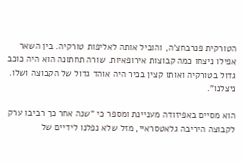הטורקית פנרבחצ'ה, והוביל אותה לאליפות טורקיה. בין השאר אפילו ניצחו כמה קבוצות אירופאיות. שורה תחתונה הוא היה כוכב גדול בטורקיה ואותו קצין בכיר היה אוהד גדול של הקבוצה ושלו. ניצלנו".

הוא מסיים באפיזודה מעניינת ומספר כי "שנה אחר כך רביבו ערק לקבוצה היריבה גלאטסראיי, מזל שלא נפלנו לידיים של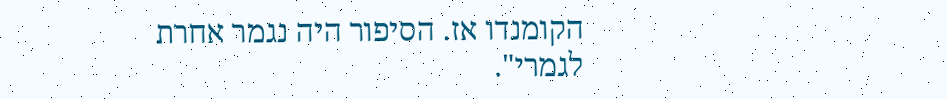הקומנדו אז. הסיפור היה נגמר אחרת לגמרי".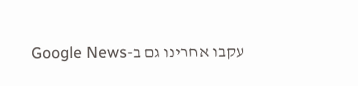עקבו אחרינו גם ב-Google News